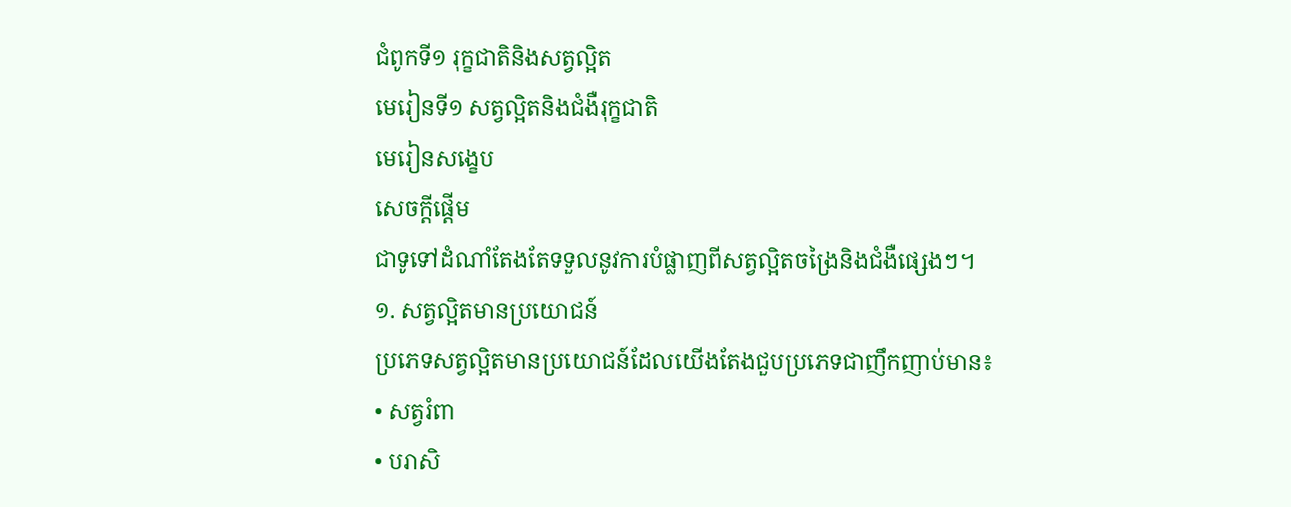ជំពូកទី១ រុក្ខជាតិនិងសត្វល្អិត
មេរៀនទី១ សត្វល្អិតនិងជំងឺរុក្ខជាតិ
មេរៀនសង្ខេប
សេចក្ដីផ្ដើម
ជាទូទៅដំណាំតែងតែទទួលនូវការបំផ្លាញពីសត្វល្អិតចង្រៃនិងជំងឺផ្សេងៗ។
១. សត្វល្អិតមានប្រយោជន៍
ប្រភេទសត្វល្អិតមានប្រយោជន៍ដែលយើងតែងជួបប្រភេទជាញឹកញាប់មាន៖
• សត្វរំពា
• បរាសិ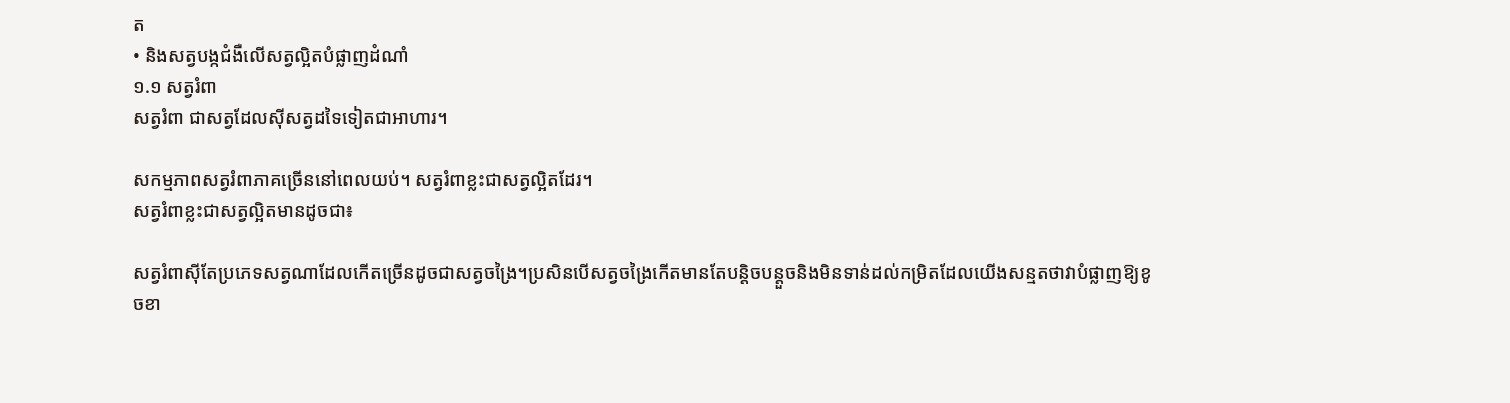ត
• និងសត្វបង្កជំងឺលើសត្វល្អិតបំផ្លាញដំណាំ
១.១ សត្វរំពា
សត្វរំពា ជាសត្វដែលស៊ីសត្វដទៃទៀតជាអាហារ។

សកម្មភាពសត្វរំពាភាគច្រើននៅពេលយប់។ សត្វរំពាខ្លះជាសត្វល្អិតដែរ។
សត្វរំពាខ្លះជាសត្វល្អិតមានដូចជា៖

សត្វរំពាស៊ីតែប្រភេទសត្វណាដែលកើតច្រើនដូចជាសត្វចង្រៃ។ប្រសិនបើសត្វចង្រៃកើតមានតែបន្ដិចបន្ដួចនិងមិនទាន់ដល់កម្រិតដែលយើងសន្មតថាវាបំផ្លាញឱ្យខូចខា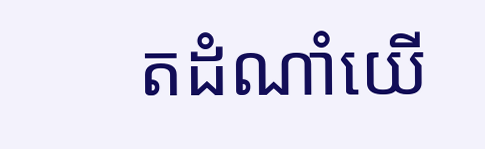តដំណាំយើ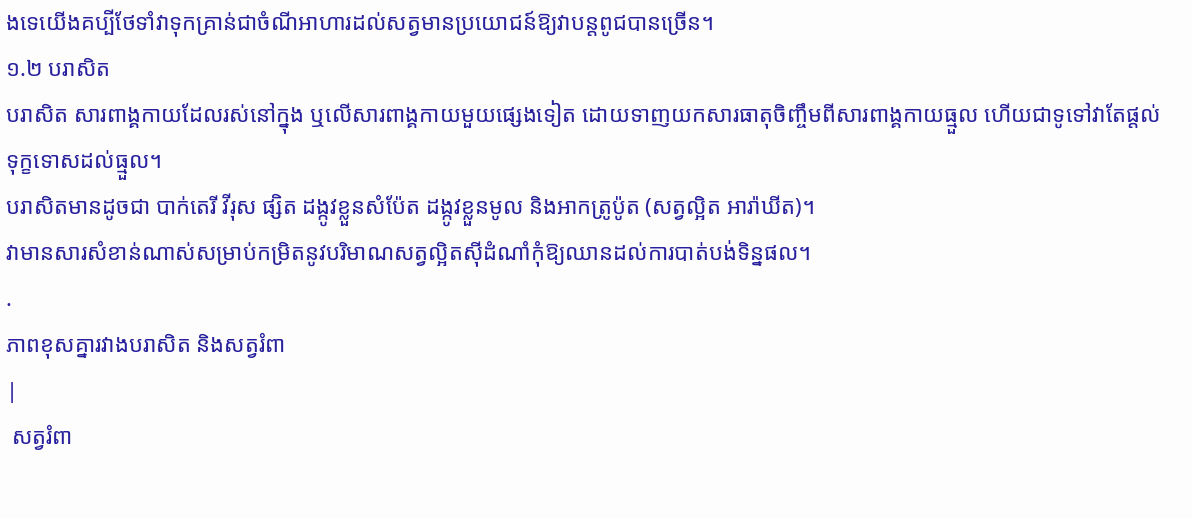ងទេយើងគប្បីថែទាំវាទុកគ្រាន់ជាចំណីអាហារដល់សត្វមានប្រយោជន៍ឱ្យវាបន្ដពូជបានច្រើន។
១.២ បរាសិត
បរាសិត សារពាង្គកាយដែលរស់នៅក្នុង ឬលើសារពាង្គកាយមួយផ្សេងទៀត ដោយទាញយកសារធាតុចិញ្ចឹមពីសារពាង្គកាយធ្មួល ហើយជាទូទៅវាតែផ្ដល់ទុក្ខទោសដល់ធ្មួល។
បរាសិតមានដូចជា បាក់តេរី វីរុស ផ្សិត ដង្កូវខ្លួនសំប៉ែត ដង្កូវខ្លួនមូល និងអាកត្រូប៉ូត (សត្វល្អិត អារ៉ាឃីត)។
វាមានសារសំខាន់ណាស់សម្រាប់កម្រិតនូវបរិមាណសត្វល្អិតស៊ីដំណាំកុំឱ្យឈានដល់ការបាត់បង់ទិន្នផល។
.
ភាពខុសគ្នារវាងបរាសិត និងសត្វរំពា
|
 សត្វរំពា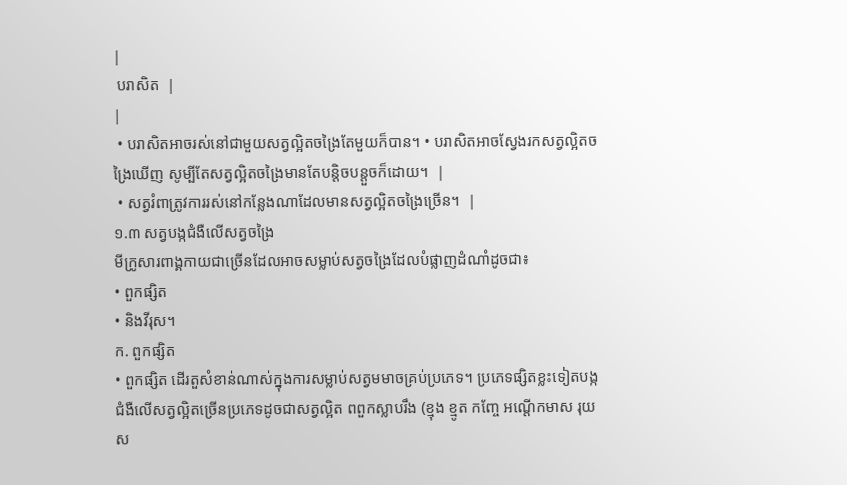|
 បរាសិត  |
|
 • បរាសិតអាចរស់នៅជាមួយសត្វល្អិតចង្រៃតែមួយក៏បាន។ • បរាសិតអាចស្វែងរកសត្វល្អិតចង្រៃឃើញ សូម្បីតែសត្វល្អិតចង្រៃមានតែបន្ដិចបន្ដួចក៏ដោយ។  |
 • សត្វរំពាត្រូវការរស់នៅកន្លែងណាដែលមានសត្វល្អិតចង្រៃច្រើន។  |
១.៣ សត្វបង្កជំងឺលើសត្វចង្រៃ
មីក្រូសារពាង្គកាយជាច្រើនដែលអាចសម្លាប់សត្វចង្រៃដែលបំផ្លាញដំណាំដូចជា៖
• ពួកផ្សិត
• និងវីរុស។
ក. ពួកផ្សិត
• ពួកផ្សិត ដើរតួសំខាន់ណាស់ក្នុងការសម្លាប់សត្វមមាចគ្រប់ប្រភេទ។ ប្រភេទផ្សិតខ្លះទៀតបង្កជំងឺលើសត្វល្អិតច្រើនប្រភេទដូចជាសត្វល្អិត ពពួកស្លាបរឹង (ខ្មុង ខ្មូត កញ្ចែ អណ្ដើកមាស រុយស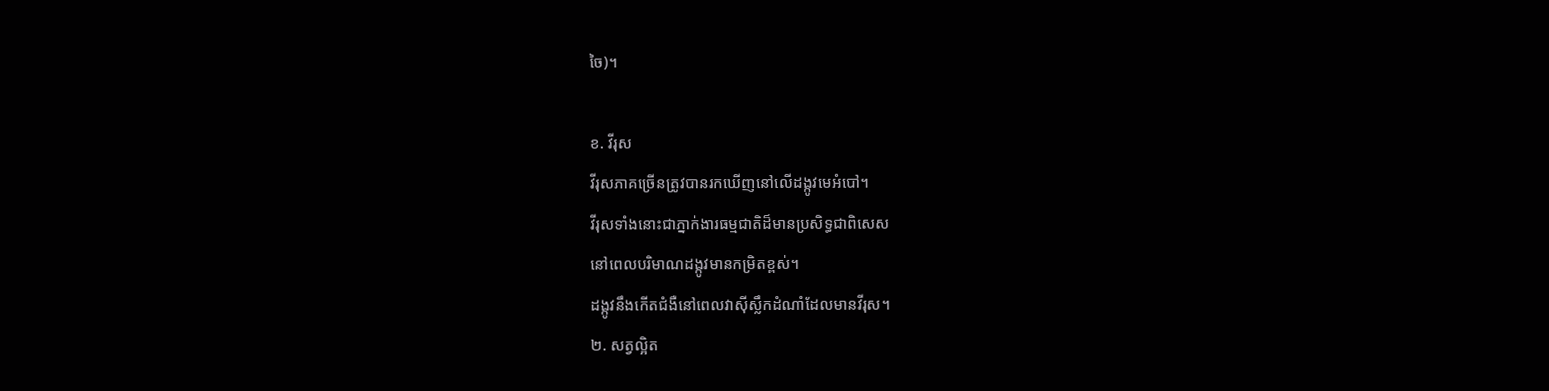ចៃ)។

ខ. វីរុស
វីរុសភាគច្រើនត្រូវបានរកឃើញនៅលើដង្កូវមេអំបៅ។
វីរុសទាំងនោះជាភ្នាក់ងារធម្មជាតិដ៏មានប្រសិទ្ធជាពិសេស
នៅពេលបរិមាណដង្កូវមានកម្រិតខ្ពស់។
ដង្កូវនឹងកើតជំងឺនៅពេលវាស៊ីស្លឹកដំណាំដែលមានវីរុស។
២. សត្វល្អិត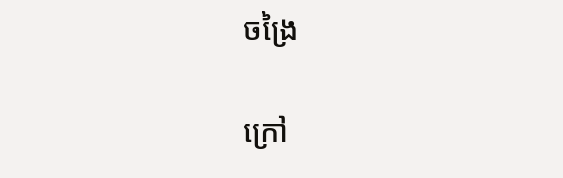ចង្រៃ

ក្រៅ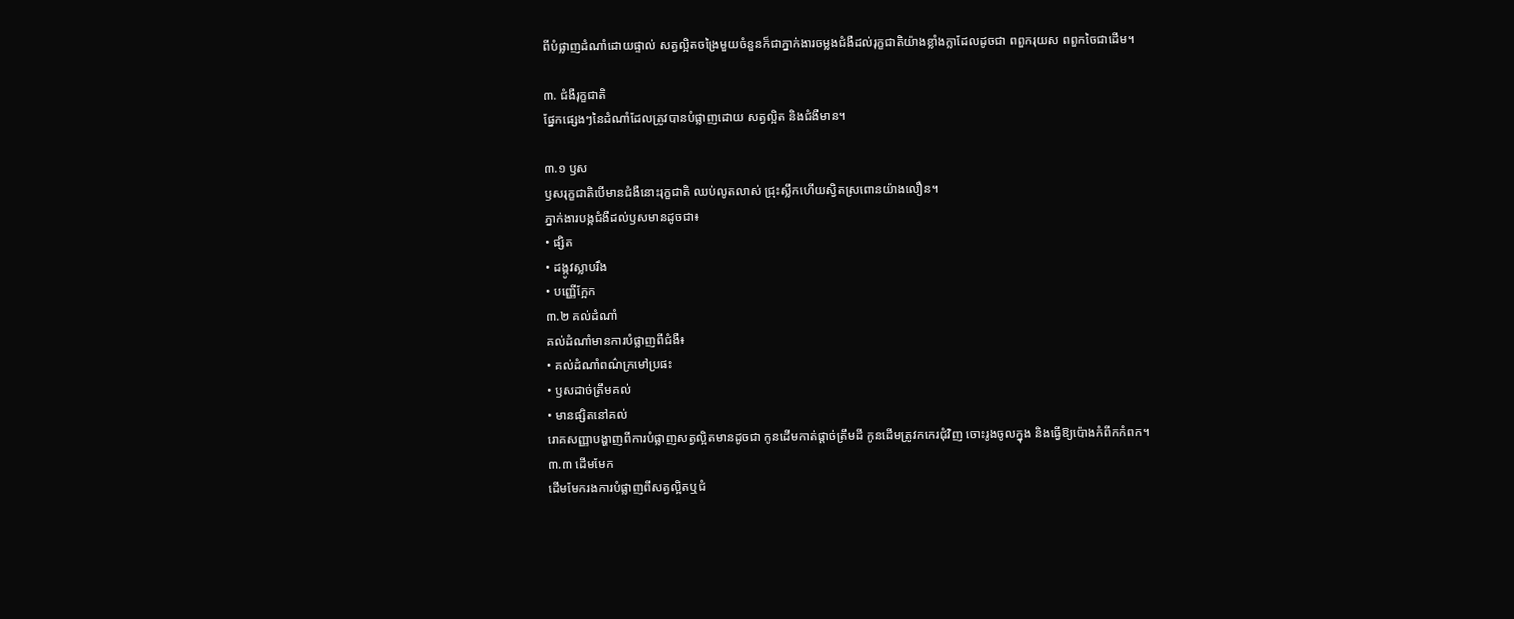ពីបំផ្លាញដំណាំដោយផ្ទាល់ សត្វល្អិតចង្រៃមួយចំនួនក៏ជាភ្នាក់ងារចម្លងជំងឺដល់រុក្ខជាតិយ៉ាងខ្លាំងក្លាដែលដូចជា ពពួករុយស ពពួកចៃជាដើម។

៣. ជំងឺរុក្ខជាតិ
ផ្នែកផ្សេងៗនៃដំណាំដែលត្រូវបានបំផ្លាញដោយ សត្វល្អិត និងជំងឺមាន។

៣.១ ឫស
ឫសរុក្ខជាតិបើមានជំងឺនោះរុក្ខជាតិ ឈប់លូតលាស់ ជ្រុះស្លឹកហើយស្វិតស្រពោនយ៉ាងលឿន។
ភ្នាក់ងារបង្កជំងឺដល់ឫសមានដូចជា៖
• ផ្សិត
• ដង្កូវស្លាបរឹង
• បញ្ញើក្អែក
៣.២ គល់ដំណាំ
គល់ដំណាំមានការបំផ្លាញពីជំងឺ៖
• គល់ដំណាំពណ៌ក្រមៅប្រផះ
• ឫសដាច់ត្រឹមគល់
• មានផ្សិតនៅគល់
រោគសញ្ញាបង្ហាញពីការបំផ្លាញសត្វល្អិតមានដូចជា កូនដើមកាត់ផ្ដាច់ត្រឹមដី កូនដើមត្រូវកកេរជុំវិញ ចោះរូងចូលក្នុង និងធ្វើឱ្យប៉ោងកំពីកកំពក។
៣.៣ ដើមមែក
ដើមមែករងការបំផ្លាញពីសត្វល្អិតឬជំ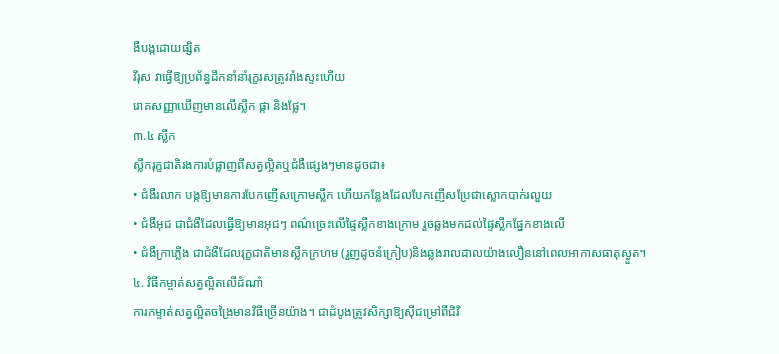ងឺបង្កដោយផ្សិត
វីរុស វាធ្វើឱ្យប្រព័ន្ធដឹកនាំនាំរុក្ខរសត្រូវរាំងស្ទះហើយ
រោគសញ្ញាឃើញមានលើស្លឹក ផ្កា និងផ្លែ។
៣.៤ ស្លឹក
ស្លឹករុក្ខជាតិរងការបំផ្លាញពីសត្វល្អិតឬជំងឺផ្សេងៗមានដូចជា៖
• ជំងឺរលាក បង្កឱ្យមានការបែកញើសក្រោមស្លឹក ហើយកន្លែងដែលបែកញើសប្រែជាស្លោកបាក់រលួយ
• ជំងឺអុជ ជាជំងឺដែលធ្វើឱ្យមានអុជៗ ពណ៌ច្រេះលើផ្ទៃស្លឹកខាងក្រោម រួចឆ្លងមកដល់ផ្ទៃស្លឹកផ្នែកខាងលើ
• ជំងឺក្រាភ្លើង ជាជំងឺដែលរុក្ខជាតិមានស្លឹកក្រហម (រួញដូចនំក្រៀប)និងឆ្លងរាលដាលយ៉ាងលឿននៅពេលអាកាសធាតុស្ងួត។
៤. វិធីកម្ចាត់សត្វល្អិតលើដំណាំ
ការកម្ទាត់សត្វល្អិតចង្រៃមានវិធីច្រើនយ៉ាង។ ជាដំបូងត្រូវសិក្សាឱ្យស៊ីជម្រៅពីជិវិ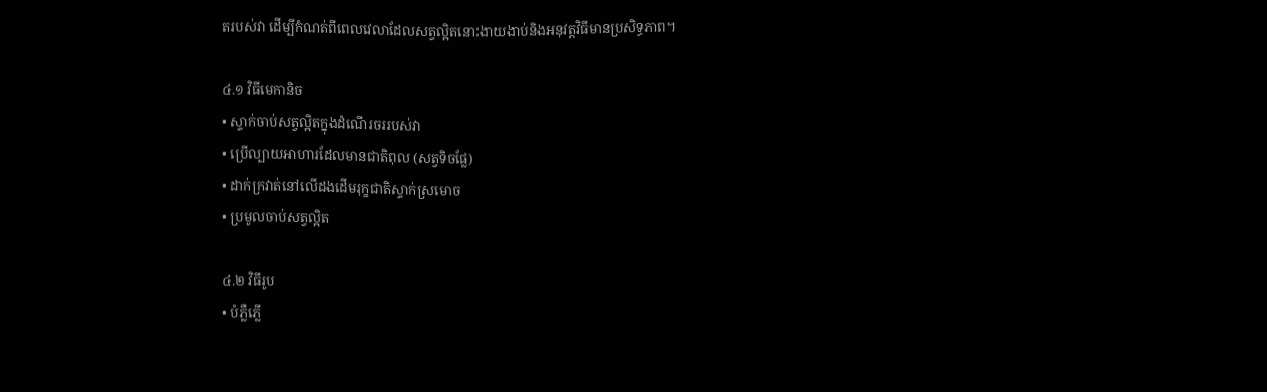តរបស់វា ដើម្បីកំណត់ពីពេលវេលាដែលសត្វល្អិតនោះងាយងាប់និងអនុវត្តវិធីមានប្រសិទ្ធភាព។

៤.១ វិធីមេកានិច
• ស្ទាក់ចាប់សត្វល្អិតក្នុងដំណើរចររបស់វា
• ប្រើល្បាយអាហារដែលមានជាតិពុល (សត្វទិចផ្លែ)
• ដាក់ក្រវាត់នៅលើដងដើមរុក្ខជាតិស្ទាក់ស្រមោច
• ប្រមូលចាប់សត្វល្អិត

៤.២ វិធីរូប
• បំភ្លឺភ្លើ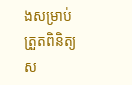ងសម្រាប់ត្រួតពិនិត្យស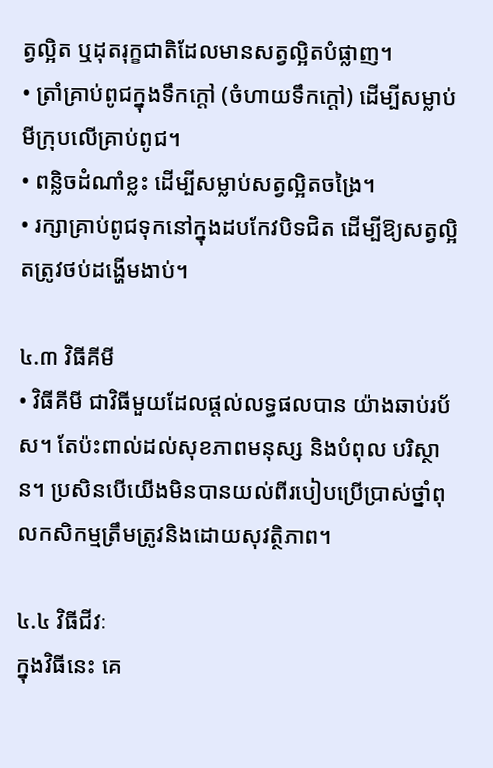ត្វល្អិត ឬដុតរុក្ខជាតិដែលមានសត្វល្អិតបំផ្លាញ។
• ត្រាំគ្រាប់ពូជក្នុងទឹកក្ដៅ (ចំហាយទឹកក្ដៅ) ដើម្បីសម្លាប់មីក្រុបលើគ្រាប់ពូជ។
• ពន្លិចដំណាំខ្លះ ដើម្បីសម្លាប់សត្វល្អិតចង្រៃ។
• រក្សាគ្រាប់ពូជទុកនៅក្នុងដបកែវបិទជិត ដើម្បីឱ្យសត្វល្អិតត្រូវថប់ដង្ហើមងាប់។

៤.៣ វិធីគីមី
• វិធីគីមី ជាវិធីមួយដែលផ្ដល់លទ្ធផលបាន យ៉ាងឆាប់រប័ស។ តែប៉ះពាល់ដល់សុខភាពមនុស្ស និងបំពុល បរិស្ថាន។ ប្រសិនបើយើងមិនបានយល់ពីរបៀបប្រើប្រាស់ថ្នាំពុលកសិកម្មត្រឹមត្រូវនិងដោយសុវត្ថិភាព។

៤.៤ វិធីជីវៈ
ក្នុងវិធីនេះ គេ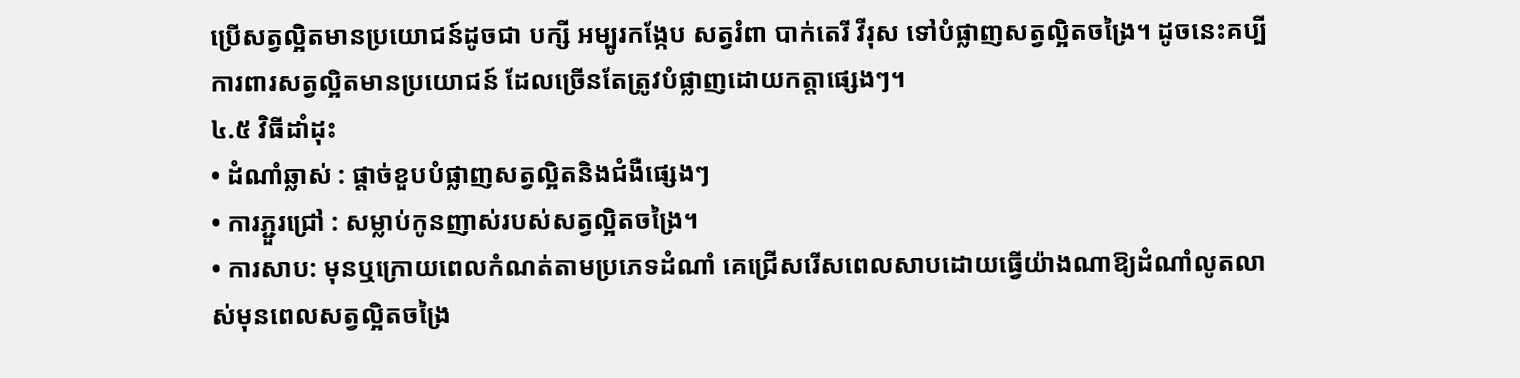ប្រើសត្វល្អិតមានប្រយោជន៍ដូចជា បក្សី អម្បូរកង្កែប សត្វរំពា បាក់តេរី វីរុស ទៅបំផ្លាញសត្វល្អិតចង្រៃ។ ដូចនេះគប្បីការពារសត្វល្អិតមានប្រយោជន៍ ដែលច្រើនតែត្រូវបំផ្លាញដោយកត្តាផ្សេងៗ។
៤.៥ វិធីដាំដុះ
• ដំណាំឆ្លាស់ : ផ្ដាច់ខួបបំផ្លាញសត្វល្អិតនិងជំងឺផ្សេងៗ
• ការភ្ជួរជ្រៅ : សម្លាប់កូនញាស់របស់សត្វល្អិតចង្រៃ។
• ការសាប: មុនឬក្រោយពេលកំណត់តាមប្រភេទដំណាំ គេជ្រើសរើសពេលសាបដោយធ្វើយ៉ាងណាឱ្យដំណាំលូតលាស់មុនពេលសត្វល្អិតចង្រៃ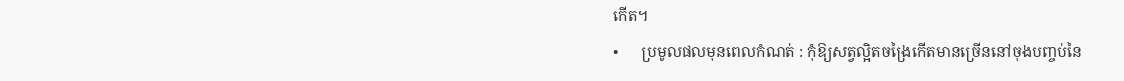កើត។
•      ប្រមូលផលមុនពេលកំណត់ : កុំឱ្យសត្វល្អិតចង្រៃកើតមានច្រើននៅចុងបញ្ចប់នៃ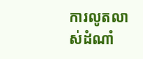ការលូតលាស់ដំណាំ